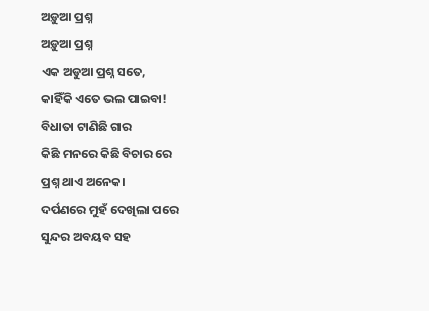ଅଡ଼ୁଆ ପ୍ରଶ୍ନ
ଅଡ଼ୁଆ ପ୍ରଶ୍ନ
ଏକ ଅଡୁଆ ପ୍ରଶ୍ନ ସତେ,
କାହିଁକି ଏତେ ଭଲ ପାଇବା!
ବିଧାତା ଟାଣିଛି ଗାର
କିଛି ମନରେ କିଛି ବିଚାର ରେ
ପ୍ରଶ୍ନ ଥାଏ ଅନେକ।
ଦର୍ପଣରେ ମୁହଁ ଦେଖିଲା ପରେ
ସୁନ୍ଦର ଅବୟବ ସହ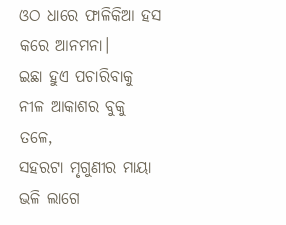ଓଠ ଧାରେ ଫାଳିକିଆ ହସ
କରେ ଆନମନା।
ଇଛା ହୁଏ ପଚାରିବାକୁ
ନୀଳ ଆକାଶର ବୁକୁ ତଳେ,
ସହରଟା ମୃଗୁଣୀର ମାୟା ଭଳି ଲାଗେ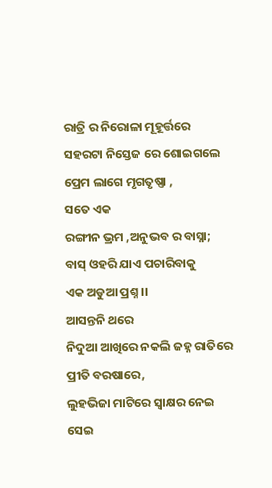ରାତ୍ରି ର ନିରୋଳା ମୂହୂର୍ତ୍ତରେ
ସହରଟା ନିସ୍ତେଜ ରେ ଶୋଇଗଲେ
ପ୍ରେମ ଲାଗେ ମୃଗତୃଷ୍ଣା ,
ସତେ ଏକ
ରଙ୍ଗୀନ ଭ୍ରମ ,ଅନୁଭବ ର ବାସ୍ନା;
ବାସ୍ ଓହରି ଯାଏ ପଚାରିବାକୁ
ଏକ ଅଡୁଆ ପ୍ରଶ୍ନ ।।
ଆସନ୍ତନି ଥରେ
ନିଦୁଆ ଆଖିରେ ନକଲି ଜହ୍ନ ରାତିରେ
ପ୍ରୀତି ବରଷାରେ,
ଲୁହଭିଜା ମାଟିରେ ସ୍ବାକ୍ଷର ନେଇ
ସେଇ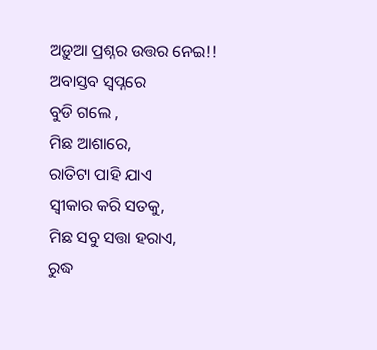ଅଡ଼ୁଆ ପ୍ରଶ୍ନର ଉତ୍ତର ନେଇ!!
ଅବାସ୍ତବ ସ୍ବପ୍ନରେ
ବୁଡି ଗଲେ ,
ମିଛ ଆଶାରେ,
ରାତିଟା ପାହି ଯାଏ
ସ୍ବୀକାର କରି ସତକୁ,
ମିଛ ସବୁ ସତ୍ତା ହରାଏ,
ରୁଦ୍ଧ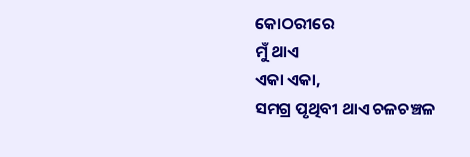କୋଠରୀରେ
ମୁଁ ଥାଏ
ଏକା ଏକା,
ସମଗ୍ର ପୃଥିବୀ ଥାଏ ଚଳଚଞ୍ଚଳ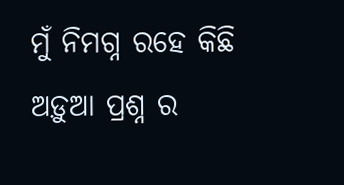ମୁଁ ନିମଗ୍ନ ରହେ କିଛି
ଅଡ଼ୁଆ ପ୍ରଶ୍ନ ର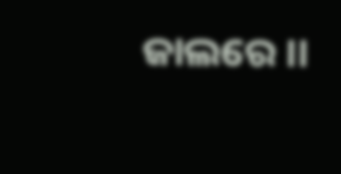ଜାଲରେ ।।